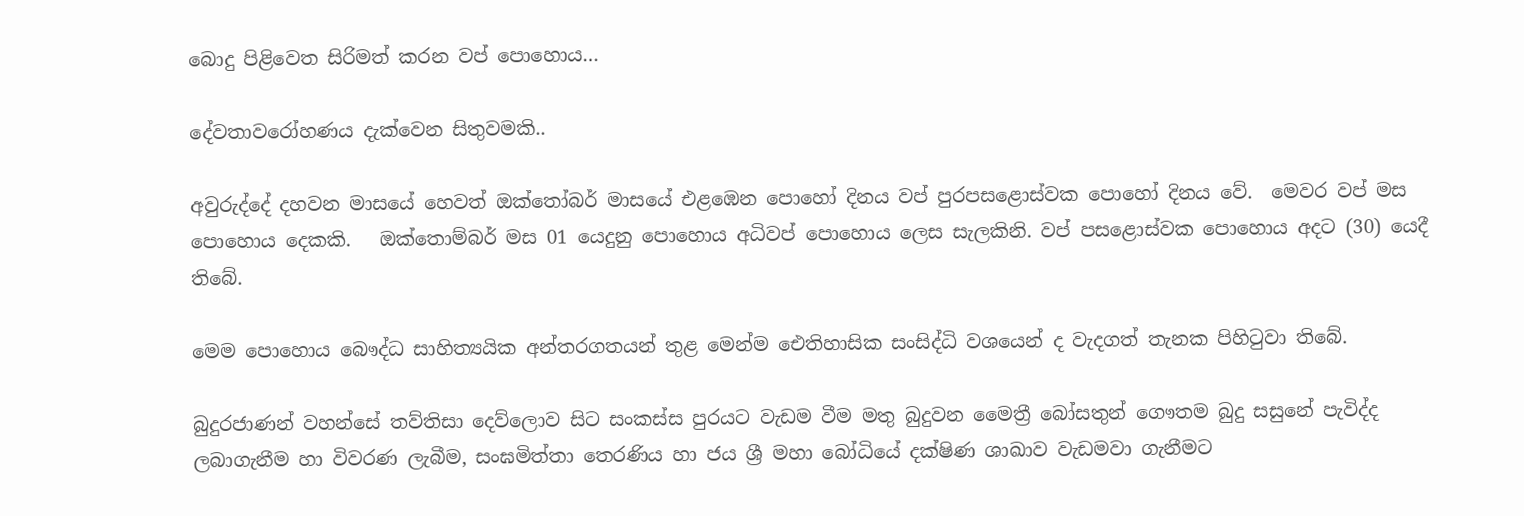බොදු පිළිවෙත සිරිමත් කරන වප් පොහොය…

දේවතාවරෝහණය දැක්වෙන සිතුවමකි..

අවුරුද්දේ දහවන මාසයේ හෙවත් ඔක්තෝබර් මාසයේ එළඹෙන පොහෝ දිනය වප් පුරපසළොස්වක පොහෝ දිනය වේ.  මෙවර වප් මස පොහොය දෙකකි.   ඔක්තොම්බර් මස 01 යෙදුනු පොහොය අධිවප් පොහොය ලෙස සැලකිනි. වප් පසළොස්වක පොහොය අදට (30) යෙදී තිබේ.

මෙම පොහොය බෞද්ධ සාහිත්‍යයික අන්තරගතයන් තුළ මෙන්ම ඓතිහාසික සංසිද්ධි වශයෙන් ද වැදගත් තැනක පිහිටුවා තිබේ.

බුදුරජාණන් වහන්සේ තව්තිසා දෙව්ලොව සිට සංකස්ස පුරයට වැඩම වීම මතු බුදුවන මෛත්‍රී බෝසතුන් ගෞතම බුදු සසුනේ පැවිද්ද ලබාගැනීම හා විවරණ ලැබීම, සංඝමිත්තා තෙරණිය හා ජය ශ්‍රී මහා බෝධියේ දක්ෂිණ ශාඛාව වැඩමවා ගැනීමට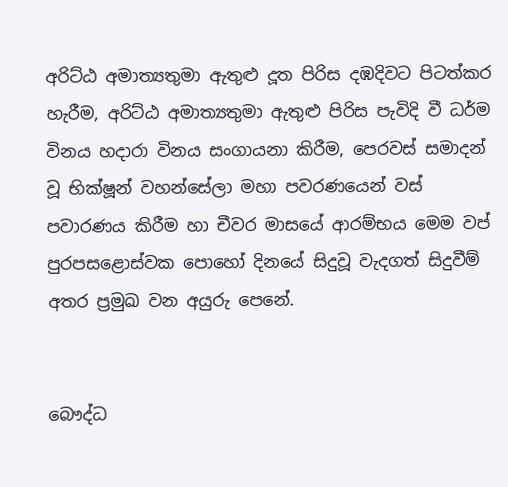අරිට්ඨ අමාත්‍යතුමා ඇතුළු දූත පිරිස දඹදිවට පිටත්කර හැරීම, අරිට්ඨ අමාත්‍යතුමා ඇතුළු පිරිස පැවිදි වී ධර්ම විනය හදාරා විනය සංගායනා කිරීම, පෙරවස් සමාදන් වූ භික්ෂූන් වහන්සේලා මහා පවරණයෙන් වස් පවාරණය කිරීම හා චීවර මාසයේ ආරම්භය මෙම වප් පුරපසළොස්වක පොහෝ දිනයේ සිදුවූ වැදගත් සිදුවීම් අතර ප්‍රමුඛ වන අයුරු පෙනේ.


බෞද්ධ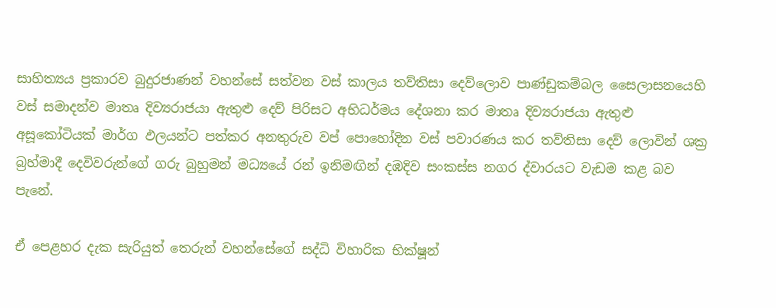සාහිත්‍යය ප්‍රකාරව බුදුරජාණන් වහන්සේ සත්වන වස් කාලය තව්තිසා දෙව්ලොව පාණ්ඩුකම්බල සෛලාසනයෙහි වස් සමාදන්ව මාතෘ දිව්‍යරාජයා ඇතුළු දෙව් පිරිසට අභිධර්මය දේශනා කර මාතෘ දිව්‍යරාජයා ඇතුළු අසූකෝටියක් මාර්ග ඵලයන්ට පත්කර අනතුරුව වප් පොහෝදින වස් පවාරණය කර තව්තිසා දෙව් ලොවින් ශක්‍ර බ්‍රහ්මාදී දෙවිවරුන්ගේ ගරු බුහුමන් මධ්‍යයේ රන් ඉනිමඟින් දඹදිව සංකස්ස නගර ද්වාරයට වැඩම කළ බව පැනේ.

ඒ පෙළහර දැක සැරියුත් තෙරුන් වහන්සේගේ සද්ධි විහාරික භික්ෂූන්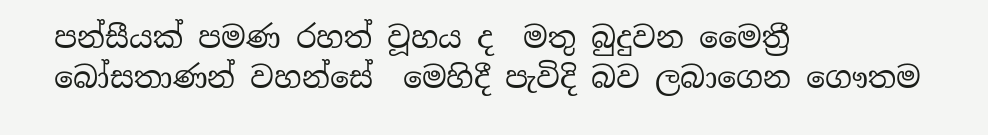පන්සීයක් පමණ රහත් වූහය ද  මතු බුදුවන මෛත්‍රී බෝසතාණන් වහන්සේ‍  මෙහිදී පැවිදි බව ලබාගෙන ගෞතම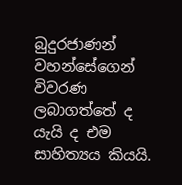බුදුරජාණන් වහන්සේගෙන් විවරණ ලබාගත්තේ ද යැයි ද එම සාහිත්‍යය කියයි.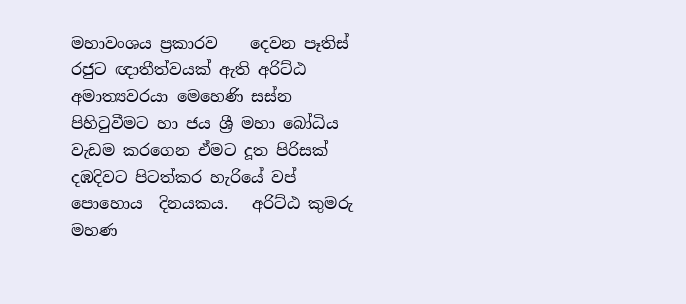මහාවංශය ප්‍රකාරව    දෙවන පෑතිස් රජුට ඥාතීත්වයක් ඇති අරිට්ඨ අමාත්‍යවරයා මෙහෙණි සස්න පිහිටුවීමට හා ජය ශ්‍රී මහා බෝධිය වැඩම කරගෙන ඒමට දූත පිරිසක් දඹදිවට පිටත්කර හැරියේ වප් පොහොය  දිනයකය.   අරිට්ඨ කුමරු මහණ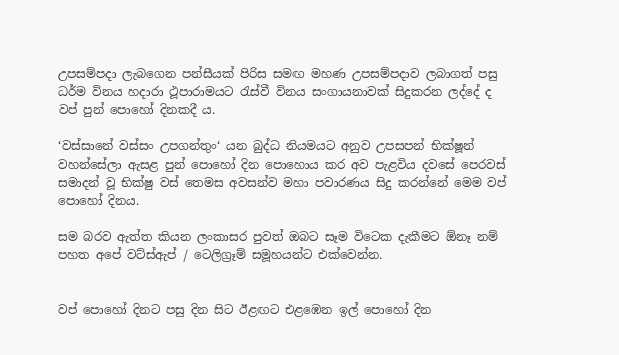උපසම්පදා ලැබගෙන පන්සීයක් පිරිස සමඟ මහණ උපසම්පදාව ලබාගත් පසු ධර්ම විනය හදාරා ථූපාරාමයට රැස්වී විනය සංගායනාවක් සිදුකරන ලද්දේ ද   වප් පුන් පොහෝ දිනකදී ය.

‘වස්සානේ වස්සං උපගන්තුං‘ යන බුද්ධ නියමයට අනුව උපසපන් භික්ෂූන් වහන්සේලා ඇසළ පුන් පොහෝ දින පොහොය කර අව පැළවිය දවසේ පෙරවස් සමාදන් වූ භික්ෂු වස් තෙමස අවසන්ව මහා පවාරණය සිදු කරන්නේ මෙම වප් පොහෝ දිනය.

සම බරව ඇත්ත කියන ලංකාසර පුවත් ඔබට සෑම විටෙක දැකීමට ඕනෑ නම් පහත අපේ වට්ස්ඇප් / ටෙලිග්‍රෑම් සමූහයන්ට එක්වෙන්න.


වප් පොහෝ දිනට පසු දින සිට ඊළඟට එළඹෙන ඉල් පොහෝ දින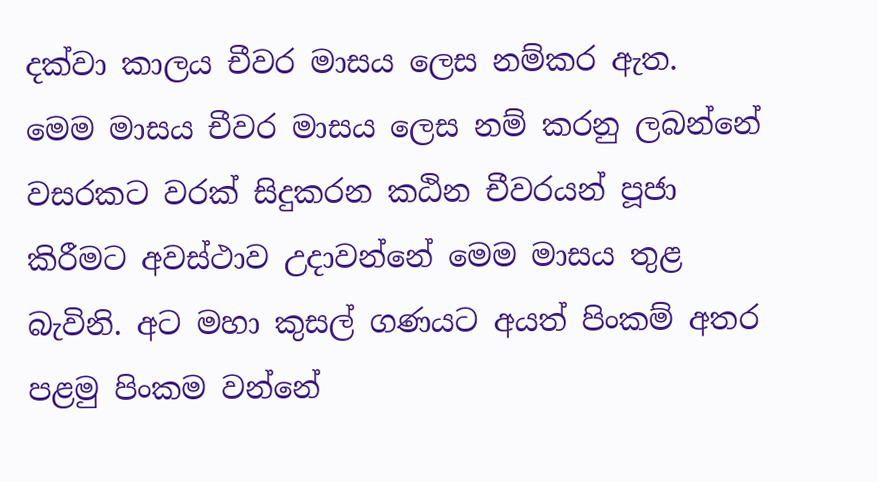දක්වා කාලය චීවර මාසය ලෙස නම්කර ඇත. මෙම මාසය චීවර මාසය ලෙස නම් කරනු ලබන්නේ වසරකට වරක් සිදුකරන කඨින චීවරයන් පූජා කිරීමට අවස්ථාව උදාවන්නේ මෙම මාසය තුළ බැවිනි. අට මහා කුසල් ගණයට අයත් පිංකම් අතර පළමු පිංකම වන්නේ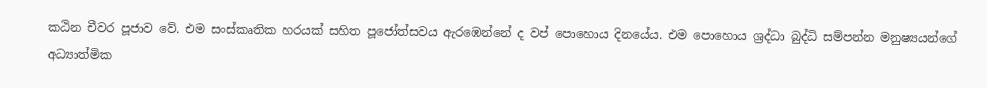කඨින චීවර පූජාව වේ. එම සංස්කෘතික හරයක් සහිත පූජෝත්සවය ඇරඹෙන්නේ ද වප් පොහොය දිනයේය. එම පොහොය ශ්‍රද්ධා බුද්ධි සම්පන්න මනුෂ්‍යයන්ගේ අධ්‍යාත්මික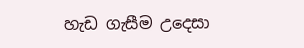හැඩ ගැසීම උදෙසා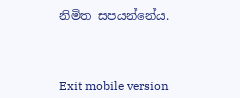නිමිත සපයන්නේය.



Exit mobile version